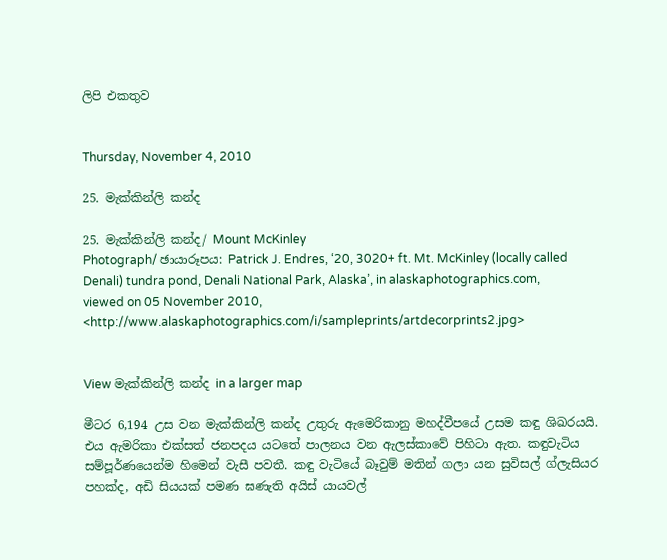ලිපි එකතුව


Thursday, November 4, 2010

25. මැක්කින්ලි කන්ද

25. මැක්කින්ලි කන්ද/ Mount McKinley
Photograph/ ඡායාරූපය: Patrick J. Endres, ‘20, 3020+ ft. Mt. McKinley (locally called Denali) tundra pond, Denali National Park, Alaska’, in alaskaphotographics.com, viewed on 05 November 2010, <http://www.alaskaphotographics.com/i/sampleprints/artdecorprints2.jpg>


View මැක්කින්ලි කන්ද in a larger map

මීටර 6,194 උස වන මැක්කින්ලි කන්ද උතුරු ඇමෙරිකානු මහද්වීපයේ උසම කඳු ශිඛරයයි. එය ඇමරිකා එක්සත් ජනපදය යටතේ පාලනය වන ඇලස්කාවේ පිහිටා ඇත. කඳුවැටිය සම්පූර්ණයෙන්ම හිමෙන් වැසී පවතී. කඳු වැටියේ බෑවුම් මතින් ගලා යන සුවිසල් ග්ලැසියර පහක්ද, අඩි සියයක් පමණ ඝණැති අයිස් යායවල්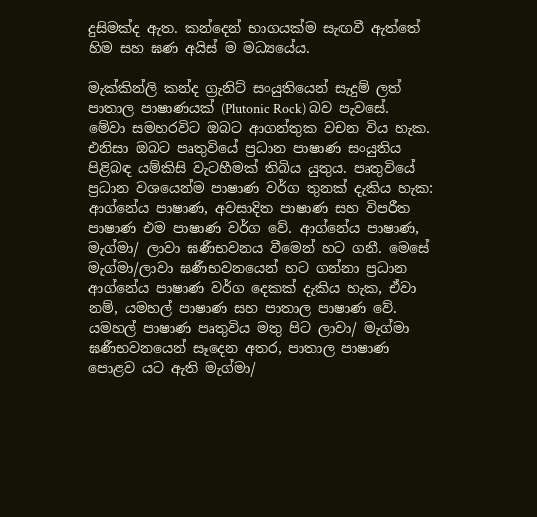දුසිමක්ද ඇත. කන්දෙන් භාගයක්ම සැඟවී ඇත්තේ හිම සහ ඝණ අයිස් ම මධ්‍යයේය.

මැක්කින්ලි කන්ද ග්‍රැනිට් සංයුතියෙන් සැදුම් ලත් පාතාල පාෂාණයක් (Plutonic Rock) බව පැවසේ. මේවා සමහරවිට ඔබට ආගන්තුක වචන විය හැක. එනිසා ඔබට පෘතුවියේ ප්‍රධාන පාෂාණ සංයුතිය පිළිබඳ යම්කිසි වැටහීමක් තිබිය යුතුය. පෘතුවියේ ප්‍රධාන වශයෙන්ම පාෂාණ වර්ග තුනක් දැකිය හැක: ආග්නේය පාෂාණ, අවසාදිත පාෂාණ සහ විපරීත පාෂාණ එම පාෂාණ වර්ග වේ. ආග්නේය පාෂාණ, මැග්මා/ ලාවා ඝණීභවනය වීමෙන් හට ගනී. මෙසේ මැග්මා/ලාවා ඝණීභවනයෙන් හට ගන්නා ප්‍රධාන ආග්නේය පාෂාණ වර්ග දෙකක් දැකිය හැක, ඒවා නම්, යමහල් පාෂාණ සහ පාතාල පාෂාණ වේ. යමහල් පාෂාණ පෘතුවිය මතු පිට ලාවා/ මැග්මා ඝණීභවනයෙන් සෑදෙන අතර, පාතාල පාෂාණ පොළව යට ඇති මැග්මා/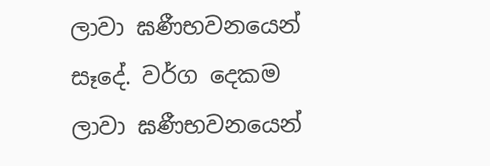ලාවා ඝණීභවනයෙන් සෑදේ. වර්ග දෙකම ලාවා ඝණීභවනයෙන්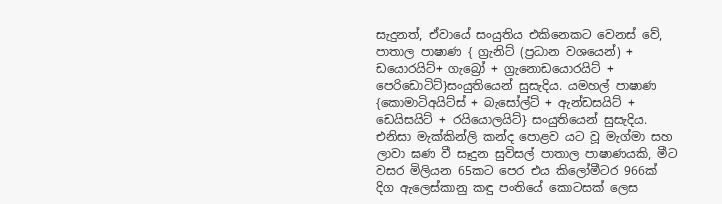සැදුනත්, ඒවායේ සංයුතිය එකිනෙකට වෙනස් වේ, පාතාල පාෂාණ { ග්‍රැනිට් (ප්‍රධාන වශයෙන්) + ඩයොරයිට්+ ගැබ්‍රෝ + ග්‍රැනොඩයොරයිට් + පෙරිඩොටිට්}සංයුතියෙන් සුසැදිය. යමහල් පාෂාණ {කොමාටිඅයිට්ස් + බැසෝල්ට් + ඇන්ඩසයිට් + ඩෙයිසයිට් + රයියොලයිට්} සංයුතියෙන් සුසැදිය. එනිසා මැක්කින්ලි කන්ද පොළව යට වූ මැග්මා සහ ලාවා ඝණ වී සෑදුන සුවිසල් පාතාල පාෂාණයකි, මීට වසර මිලියන 65කට පෙර එය කිලෝමීටර 966ක් දිග ඇලෙස්කානු කඳු පංතියේ කොටසක් ලෙස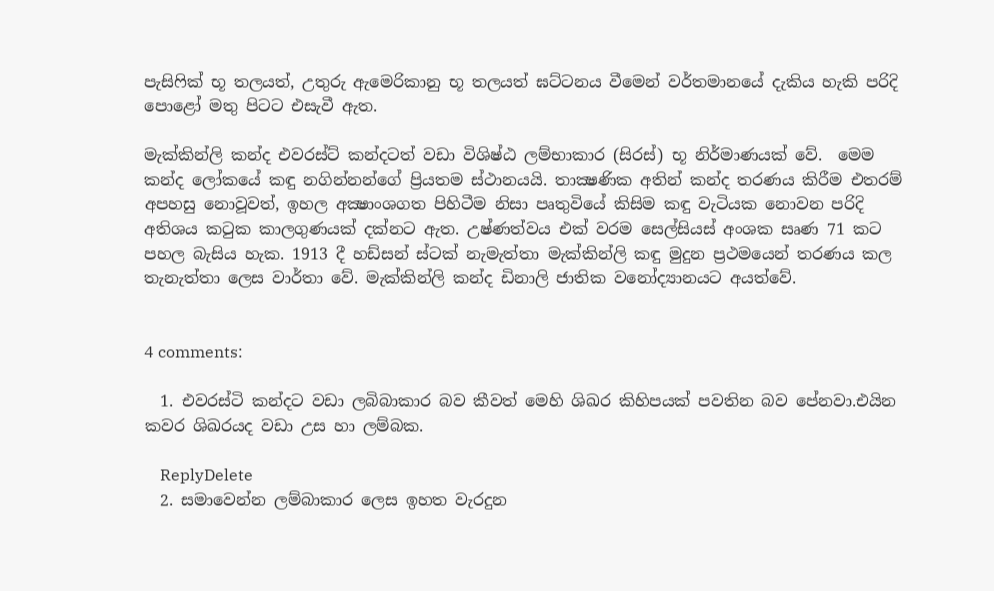පැසිෆික් භූ තලයත්, උතුරු ඇමෙරිකානු භූ තලයත් ඝට්ටනය වීමෙන් වර්තමානයේ දැකිය හැකි පරිදි පොළෝ මතු පිටට එසැවී ඇත.

මැක්කින්ලි කන්ද එවරස්ට් කන්දටත් වඩා විශිෂ්ඨ ලම්භාකාර (සිරස්) භූ නිර්මාණයක් වේ.  මෙම කන්ද ලෝකයේ කඳු නගින්නන්ගේ ප්‍රියතම ස්ථානයයි. තාක්‍ෂණික අතින් කන්ද තරණය කිරීම එතරම් අපහසු නොවූවත්, ඉහල අක්‍ෂාංශගත පිහිටීම නිසා පෘතුවියේ කිසිම කඳු වැටියක නොවන පරිදි අතිශය කටුක කාලගුණයක් දක්නට ඇත. උෂ්ණත්වය එක් වරම සෙල්සියස් අංශක සෘණ 71 කට පහල බැසිය හැක. 1913 දී හඩ්සන් ස්ටක් නැමැත්තා මැක්කින්ලි කඳු මුදුන ප්‍රථමයෙන් තරණය කල තැනැත්තා ලෙස වාර්තා වේ. මැක්කින්ලි කන්ද ඩිනාලි ජාතික වනෝද්‍යානයට අයත්වේ.


4 comments:

  1. එවරස්ටි කන්දට වඩා ලබිබාකාර බව කීවත් මෙහි ශිඛර කිහිපයක් පවතින බව පේනවා.එයින කවර ශිඛරයද වඩා උස හා ලම්බක.

    ReplyDelete
  2. සමාවෙන්න ලම්බාකාර ලෙස ඉහත වැරදුන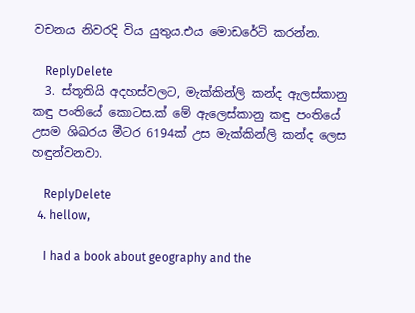වචනය නිවරදි විය යුතුය.එය මොඩරේටි කරන්න.

    ReplyDelete
  3. ස්තූතියි අදහස්වලට, මැක්කින්ලි කන්ද ඇලස්කානු කඳු පංතියේ කොටස.ක් මේ ඇලෙස්කානු කඳු පංතියේ උසම ශිඛරය මීටර 6194ක් උස මැක්කින්ලි කන්ද ලෙස හඳුන්වනවා.

    ReplyDelete
  4. hellow,

    I had a book about geography and the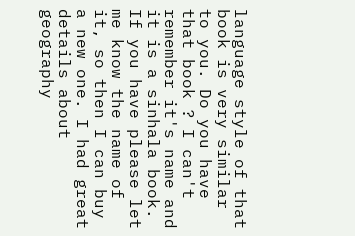language style of that book is very similar to you. Do you have that book ? I can't remember it's name and it is a sinhala book. If you have please let me know the name of it, so then I can buy a new one. I had great details about geography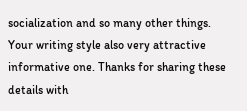socialization and so many other things. Your writing style also very attractive informative one. Thanks for sharing these details with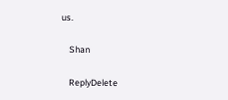us.

    Shan

    ReplyDelete